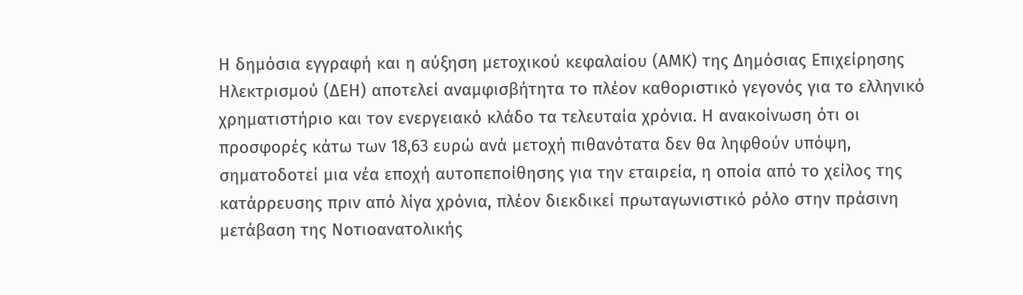Η δημόσια εγγραφή και η αύξηση μετοχικού κεφαλαίου (ΑΜΚ) της Δημόσιας Επιχείρησης Ηλεκτρισμού (ΔΕΗ) αποτελεί αναμφισβήτητα το πλέον καθοριστικό γεγονός για το ελληνικό χρηματιστήριο και τον ενεργειακό κλάδο τα τελευταία χρόνια. Η ανακοίνωση ότι οι προσφορές κάτω των 18,63 ευρώ ανά μετοχή πιθανότατα δεν θα ληφθούν υπόψη, σηματοδοτεί μια νέα εποχή αυτοπεποίθησης για την εταιρεία, η οποία από το χείλος της κατάρρευσης πριν από λίγα χρόνια, πλέον διεκδικεί πρωταγωνιστικό ρόλο στην πράσινη μετάβαση της Νοτιοανατολικής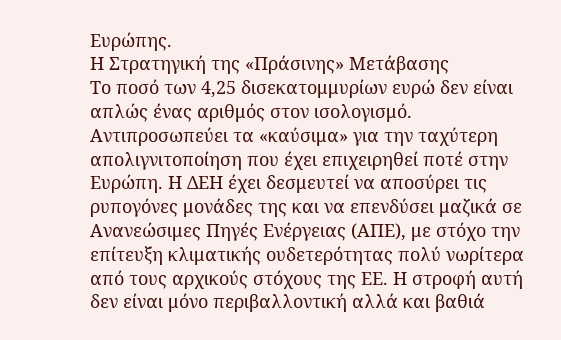Ευρώπης.
Η Στρατηγική της «Πράσινης» Μετάβασης
Το ποσό των 4,25 δισεκατομμυρίων ευρώ δεν είναι απλώς ένας αριθμός στον ισολογισμό. Αντιπροσωπεύει τα «καύσιμα» για την ταχύτερη απολιγνιτοποίηση που έχει επιχειρηθεί ποτέ στην Ευρώπη. Η ΔΕΗ έχει δεσμευτεί να αποσύρει τις ρυπογόνες μονάδες της και να επενδύσει μαζικά σε Ανανεώσιμες Πηγές Ενέργειας (ΑΠΕ), με στόχο την επίτευξη κλιματικής ουδετερότητας πολύ νωρίτερα από τους αρχικούς στόχους της ΕΕ. Η στροφή αυτή δεν είναι μόνο περιβαλλοντική αλλά και βαθιά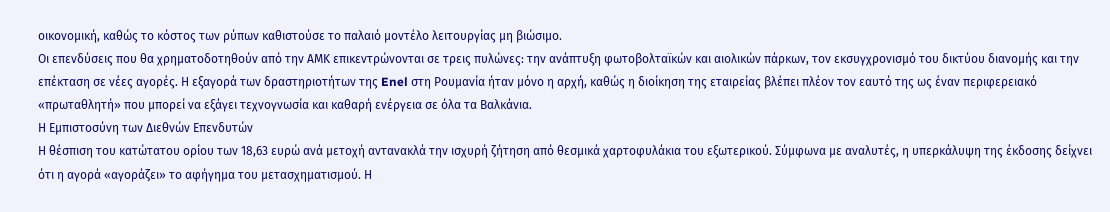οικονομική, καθώς το κόστος των ρύπων καθιστούσε το παλαιό μοντέλο λειτουργίας μη βιώσιμο.
Οι επενδύσεις που θα χρηματοδοτηθούν από την ΑΜΚ επικεντρώνονται σε τρεις πυλώνες: την ανάπτυξη φωτοβολταϊκών και αιολικών πάρκων, τον εκσυγχρονισμό του δικτύου διανομής και την επέκταση σε νέες αγορές. Η εξαγορά των δραστηριοτήτων της Enel στη Ρουμανία ήταν μόνο η αρχή, καθώς η διοίκηση της εταιρείας βλέπει πλέον τον εαυτό της ως έναν περιφερειακό «πρωταθλητή» που μπορεί να εξάγει τεχνογνωσία και καθαρή ενέργεια σε όλα τα Βαλκάνια.
Η Εμπιστοσύνη των Διεθνών Επενδυτών
Η θέσπιση του κατώτατου ορίου των 18,63 ευρώ ανά μετοχή αντανακλά την ισχυρή ζήτηση από θεσμικά χαρτοφυλάκια του εξωτερικού. Σύμφωνα με αναλυτές, η υπερκάλυψη της έκδοσης δείχνει ότι η αγορά «αγοράζει» το αφήγημα του μετασχηματισμού. Η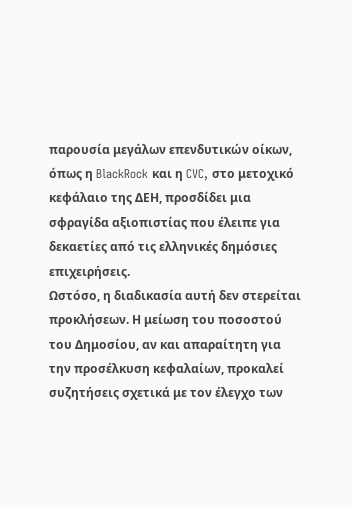παρουσία μεγάλων επενδυτικών οίκων, όπως η BlackRock και η CVC, στο μετοχικό κεφάλαιο της ΔΕΗ, προσδίδει μια σφραγίδα αξιοπιστίας που έλειπε για δεκαετίες από τις ελληνικές δημόσιες επιχειρήσεις.
Ωστόσο, η διαδικασία αυτή δεν στερείται προκλήσεων. Η μείωση του ποσοστού του Δημοσίου, αν και απαραίτητη για την προσέλκυση κεφαλαίων, προκαλεί συζητήσεις σχετικά με τον έλεγχο των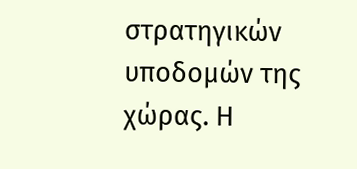στρατηγικών υποδομών της χώρας. Η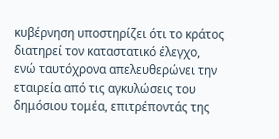κυβέρνηση υποστηρίζει ότι το κράτος διατηρεί τον καταστατικό έλεγχο, ενώ ταυτόχρονα απελευθερώνει την εταιρεία από τις αγκυλώσεις του δημόσιου τομέα, επιτρέποντάς της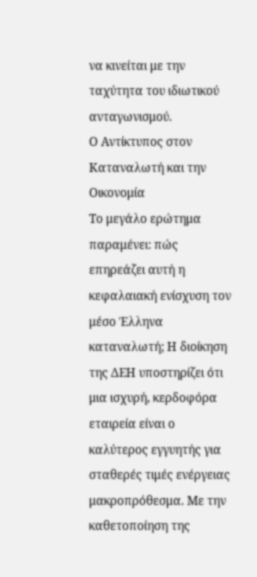να κινείται με την ταχύτητα του ιδιωτικού ανταγωνισμού.
Ο Αντίκτυπος στον Καταναλωτή και την Οικονομία
Το μεγάλο ερώτημα παραμένει: πώς επηρεάζει αυτή η κεφαλαιακή ενίσχυση τον μέσο Έλληνα καταναλωτή; Η διοίκηση της ΔΕΗ υποστηρίζει ότι μια ισχυρή, κερδοφόρα εταιρεία είναι ο καλύτερος εγγυητής για σταθερές τιμές ενέργειας μακροπρόθεσμα. Με την καθετοποίηση της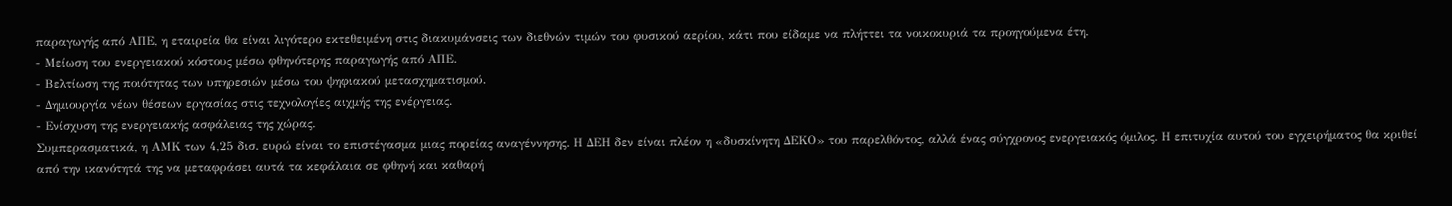παραγωγής από ΑΠΕ, η εταιρεία θα είναι λιγότερο εκτεθειμένη στις διακυμάνσεις των διεθνών τιμών του φυσικού αερίου, κάτι που είδαμε να πλήττει τα νοικοκυριά τα προηγούμενα έτη.
- Μείωση του ενεργειακού κόστους μέσω φθηνότερης παραγωγής από ΑΠΕ.
- Βελτίωση της ποιότητας των υπηρεσιών μέσω του ψηφιακού μετασχηματισμού.
- Δημιουργία νέων θέσεων εργασίας στις τεχνολογίες αιχμής της ενέργειας.
- Ενίσχυση της ενεργειακής ασφάλειας της χώρας.
Συμπερασματικά, η ΑΜΚ των 4,25 δισ. ευρώ είναι το επιστέγασμα μιας πορείας αναγέννησης. Η ΔΕΗ δεν είναι πλέον η «δυσκίνητη ΔΕΚΟ» του παρελθόντος, αλλά ένας σύγχρονος ενεργειακός όμιλος. Η επιτυχία αυτού του εγχειρήματος θα κριθεί από την ικανότητά της να μεταφράσει αυτά τα κεφάλαια σε φθηνή και καθαρή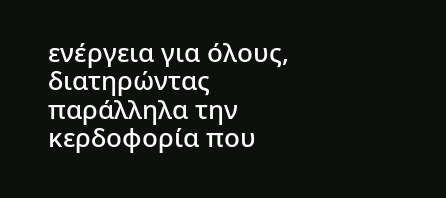ενέργεια για όλους, διατηρώντας παράλληλα την κερδοφορία που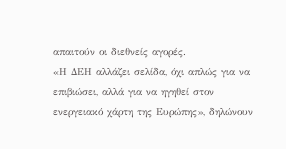απαιτούν οι διεθνείς αγορές.
«Η ΔΕΗ αλλάζει σελίδα, όχι απλώς για να επιβιώσει, αλλά για να ηγηθεί στον ενεργειακό χάρτη της Ευρώπης», δηλώνουν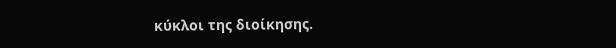κύκλοι της διοίκησης.